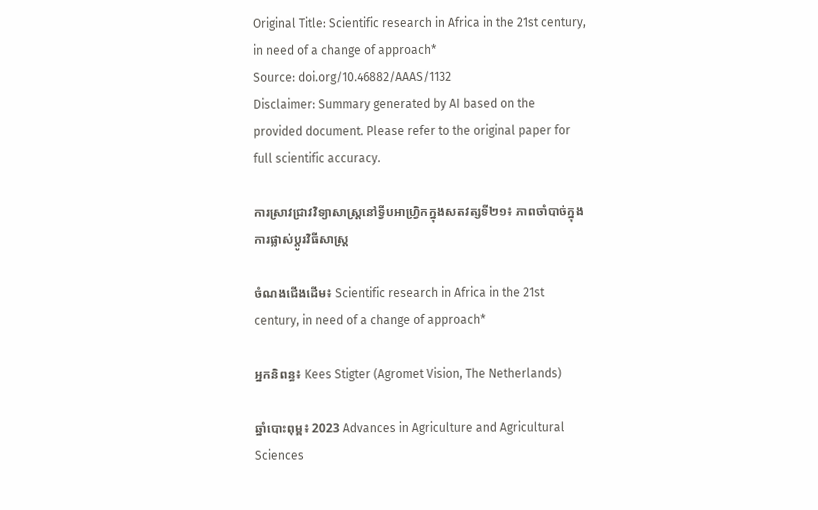Original Title: Scientific research in Africa in the 21st century, in need of a change of approach*
Source: doi.org/10.46882/AAAS/1132
Disclaimer: Summary generated by AI based on the provided document. Please refer to the original paper for full scientific accuracy.

ការស្រាវជ្រាវវិទ្យាសាស្ត្រនៅទ្វីបអាហ្រ្វិកក្នុងសតវត្សទី២១៖ ភាពចាំបាច់ក្នុងការផ្លាស់ប្តូរវិធីសាស្ត្រ

ចំណងជើងដើម៖ Scientific research in Africa in the 21st century, in need of a change of approach*

អ្នកនិពន្ធ៖ Kees Stigter (Agromet Vision, The Netherlands)

ឆ្នាំបោះពុម្ព៖ 2023 Advances in Agriculture and Agricultural Sciences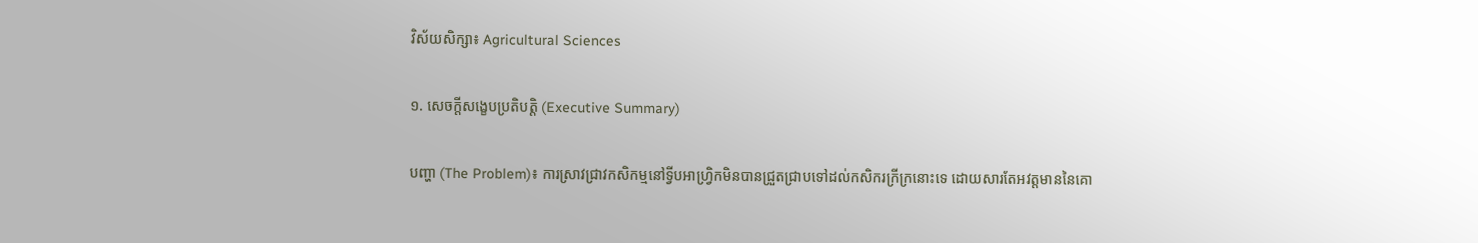វិស័យសិក្សា៖ Agricultural Sciences

១. សេចក្តីសង្ខេបប្រតិបត្តិ (Executive Summary)

បញ្ហា (The Problem)៖ ការស្រាវជ្រាវកសិកម្មនៅទ្វីបអាហ្រ្វិកមិនបានជ្រួតជ្រាបទៅដល់កសិករក្រីក្រនោះទេ ដោយសារតែអវត្តមាននៃគោ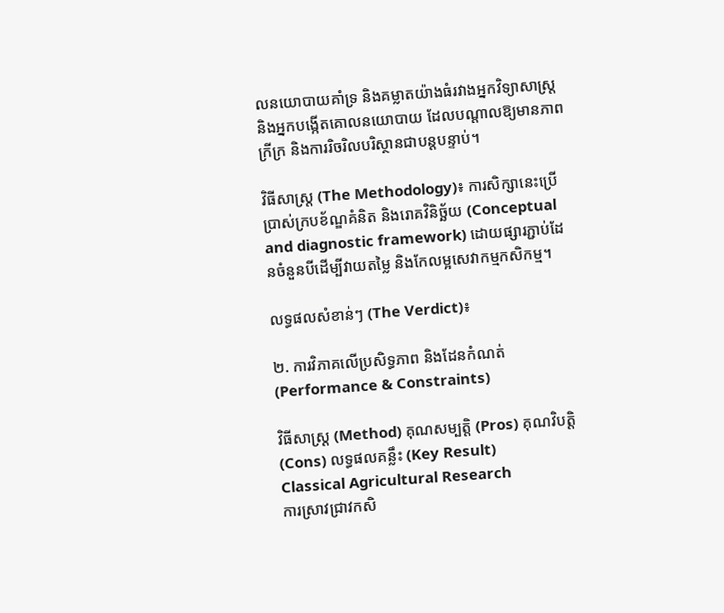លនយោបាយគាំទ្រ និងគម្លាតយ៉ាងធំរវាងអ្នកវិទ្យាសាស្ត្រ និងអ្នកបង្កើតគោលនយោបាយ ដែលបណ្តាលឱ្យមានភាពក្រីក្រ និងការរិចរិលបរិស្ថានជាបន្តបន្ទាប់។

វិធីសាស្ត្រ (The Methodology)៖ ការសិក្សានេះប្រើប្រាស់ក្របខ័ណ្ឌគំនិត និងរោគវិនិច្ឆ័យ (Conceptual and diagnostic framework) ដោយផ្សារភ្ជាប់ដែនចំនួនបីដើម្បីវាយតម្លៃ និងកែលម្អសេវាកម្មកសិកម្ម។

លទ្ធផលសំខាន់ៗ (The Verdict)៖

២. ការវិភាគលើប្រសិទ្ធភាព និងដែនកំណត់ (Performance & Constraints)

វិធីសាស្ត្រ (Method) គុណសម្បត្តិ (Pros) គុណវិបត្តិ (Cons) លទ្ធផលគន្លឹះ (Key Result)
Classical Agricultural Research
ការស្រាវជ្រាវកសិ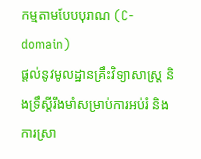កម្មតាមបែបបុរាណ (C-domain)
ផ្តល់នូវមូលដ្ឋានគ្រឹះវិទ្យាសាស្ត្រ និងទ្រឹស្តីរឹងមាំសម្រាប់ការអប់រំ និងការស្រា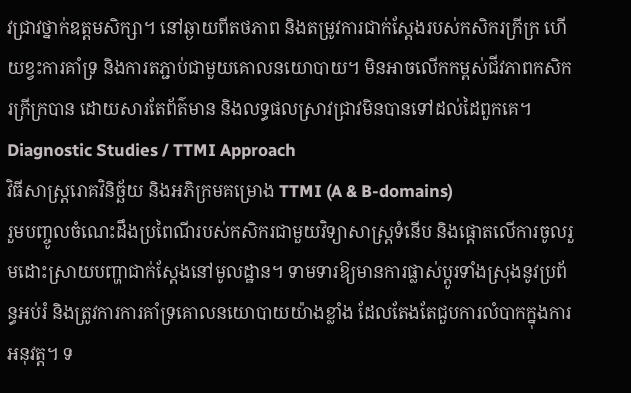វជ្រាវថ្នាក់ឧត្តមសិក្សា។ នៅឆ្ងាយពីតថភាព និងតម្រូវការជាក់ស្តែងរបស់កសិករក្រីក្រ ហើយខ្វះការគាំទ្រ និងការតភ្ជាប់ជាមួយគោលនយោបាយ។ មិនអាចលើកកម្ពស់ជីវភាពកសិករក្រីក្របាន ដោយសារតែព័ត៌មាន និងលទ្ធផលស្រាវជ្រាវមិនបានទៅដល់ដៃពួកគេ។
Diagnostic Studies / TTMI Approach
វិធីសាស្ត្ររោគវិនិច្ឆ័យ និងអភិក្រមគម្រោង TTMI (A & B-domains)
រួមបញ្ចូលចំណេះដឹងប្រពៃណីរបស់កសិករជាមួយវិទ្យាសាស្ត្រទំនើប និងផ្តោតលើការចូលរួមដោះស្រាយបញ្ហាជាក់ស្តែងនៅមូលដ្ឋាន។ ទាមទារឱ្យមានការផ្លាស់ប្តូរទាំងស្រុងនូវប្រព័ន្ធអប់រំ និងត្រូវការការគាំទ្រគោលនយោបាយយ៉ាងខ្លាំង ដែលតែងតែជួបការលំបាកក្នុងការអនុវត្ត។ ទ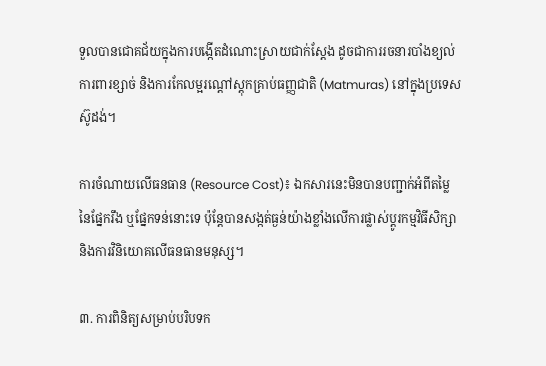ទួលបានជោគជ័យក្នុងការបង្កើតដំណោះស្រាយជាក់ស្តែង ដូចជាការរចនារបាំងខ្យល់ការពារខ្សាច់ និងការកែលម្អរណ្តៅស្តុកគ្រាប់ធញ្ញជាតិ (Matmuras) នៅក្នុងប្រទេសស៊ូដង់។

ការចំណាយលើធនធាន (Resource Cost)៖ ឯកសារនេះមិនបានបញ្ជាក់អំពីតម្លៃនៃផ្នែករឹង ឬផ្នែកទន់នោះទេ ប៉ុន្តែបានសង្កត់ធ្ងន់យ៉ាងខ្លាំងលើការផ្លាស់ប្តូរកម្មវិធីសិក្សា និងការវិនិយោគលើធនធានមនុស្ស។

៣. ការពិនិត្យសម្រាប់បរិបទក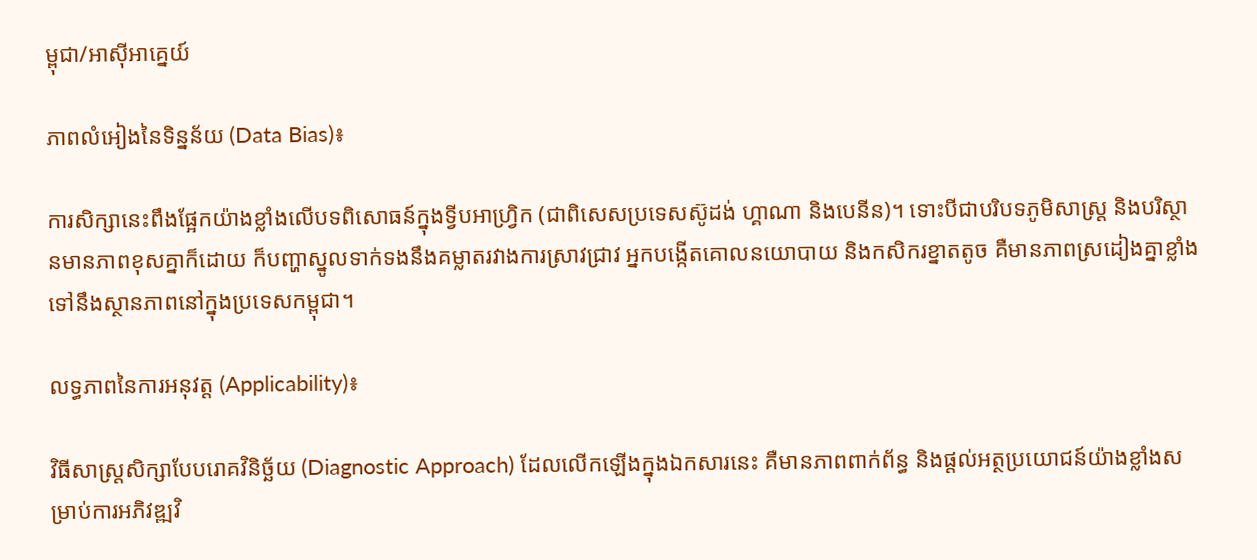ម្ពុជា/អាស៊ីអាគ្នេយ៍

ភាពលំអៀងនៃទិន្នន័យ (Data Bias)៖

ការសិក្សានេះពឹងផ្អែកយ៉ាងខ្លាំងលើបទពិសោធន៍ក្នុងទ្វីបអាហ្វ្រិក (ជាពិសេសប្រទេសស៊ូដង់ ហ្គាណា និងបេនីន)។ ទោះបីជាបរិបទភូមិសាស្ត្រ និងបរិស្ថានមានភាពខុសគ្នាក៏ដោយ ក៏បញ្ហាស្នូលទាក់ទងនឹងគម្លាតរវាងការស្រាវជ្រាវ អ្នកបង្កើតគោលនយោបាយ និងកសិករខ្នាតតូច គឺមានភាពស្រដៀងគ្នាខ្លាំងទៅនឹងស្ថានភាពនៅក្នុងប្រទេសកម្ពុជា។

លទ្ធភាពនៃការអនុវត្ត (Applicability)៖

វិធីសាស្ត្រសិក្សាបែបរោគវិនិច្ឆ័យ (Diagnostic Approach) ដែលលើកឡើងក្នុងឯកសារនេះ គឺមានភាពពាក់ព័ន្ធ និងផ្តល់អត្ថប្រយោជន៍យ៉ាងខ្លាំងសម្រាប់ការអភិវឌ្ឍវិ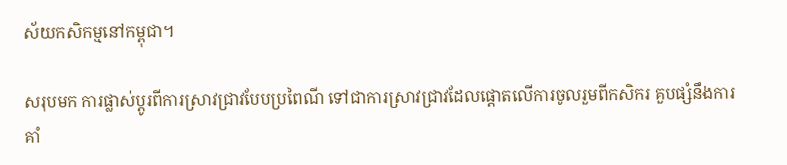ស័យកសិកម្មនៅកម្ពុជា។

សរុបមក ការផ្លាស់ប្តូរពីការស្រាវជ្រាវបែបប្រពៃណី ទៅជាការស្រាវជ្រាវដែលផ្តោតលើការចូលរួមពីកសិករ គួបផ្សំនឹងការគាំ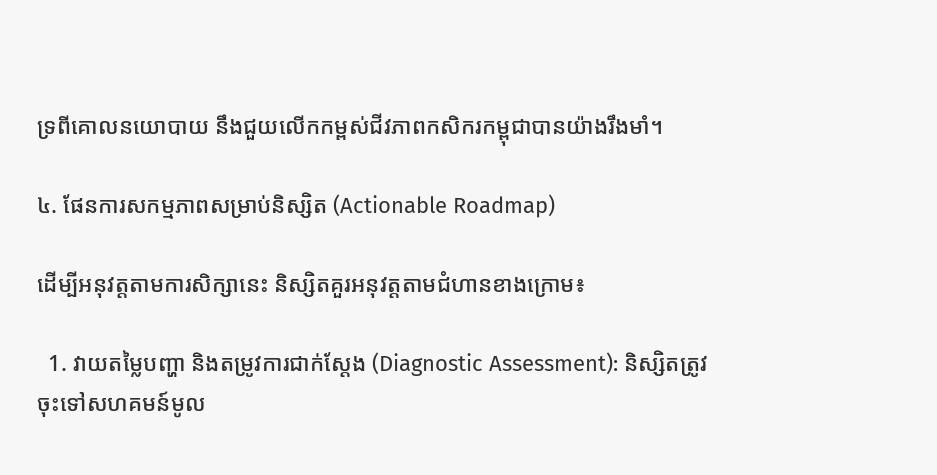ទ្រពីគោលនយោបាយ នឹងជួយលើកកម្ពស់ជីវភាពកសិករកម្ពុជាបានយ៉ាងរឹងមាំ។

៤. ផែនការសកម្មភាពសម្រាប់និស្សិត (Actionable Roadmap)

ដើម្បីអនុវត្តតាមការសិក្សានេះ និស្សិតគួរអនុវត្តតាមជំហានខាងក្រោម៖

  1. វាយតម្លៃបញ្ហា និងតម្រូវការជាក់ស្តែង (Diagnostic Assessment): និស្សិតត្រូវចុះទៅសហគមន៍មូល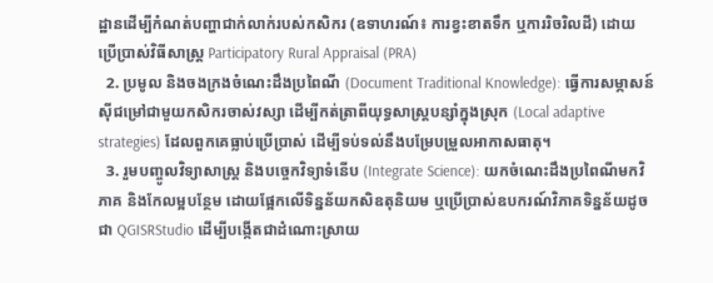ដ្ឋានដើម្បីកំណត់បញ្ហាជាក់លាក់របស់កសិករ (ឧទាហរណ៍៖ ការខ្វះខាតទឹក ឬការរិចរិលដី) ដោយប្រើប្រាស់វិធីសាស្ត្រ Participatory Rural Appraisal (PRA)
  2. ប្រមូល និងចងក្រងចំណេះដឹងប្រពៃណី (Document Traditional Knowledge): ធ្វើការសម្ភាសន៍ស៊ីជម្រៅជាមួយកសិករចាស់វស្សា ដើម្បីកត់ត្រាពីយុទ្ធសាស្ត្របន្សាំក្នុងស្រុក (Local adaptive strategies) ដែលពួកគេធ្លាប់ប្រើប្រាស់ ដើម្បីទប់ទល់នឹងបម្រែបម្រួលអាកាសធាតុ។
  3. រួមបញ្ចូលវិទ្យាសាស្ត្រ និងបច្ចេកវិទ្យាទំនើប (Integrate Science): យកចំណេះដឹងប្រពៃណីមកវិភាគ និងកែលម្អបន្ថែម ដោយផ្អែកលើទិន្នន័យកសិឧតុនិយម ឬប្រើប្រាស់ឧបករណ៍វិភាគទិន្នន័យដូចជា QGISRStudio ដើម្បីបង្កើតជាដំណោះស្រាយ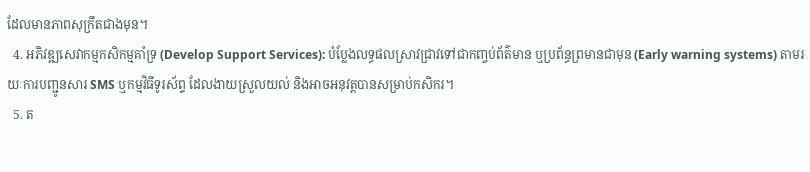ដែលមានភាពសុក្រឹតជាងមុន។
  4. អភិវឌ្ឍសេវាកម្មកសិកម្មគាំទ្រ (Develop Support Services): បំប្លែងលទ្ធផលស្រាវជ្រាវទៅជាកញ្ចប់ព័ត៌មាន ឬប្រព័ន្ធព្រមានជាមុន (Early warning systems) តាមរយៈការបញ្ជូនសារ SMS ឬកម្មវិធីទូរស័ព្ទ ដែលងាយស្រួលយល់ និងអាចអនុវត្តបានសម្រាប់កសិករ។
  5. ត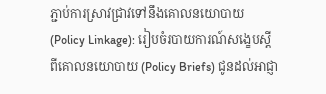ភ្ជាប់ការស្រាវជ្រាវទៅនឹងគោលនយោបាយ (Policy Linkage): រៀបចំរបាយការណ៍សង្ខេបស្តីពីគោលនយោបាយ (Policy Briefs) ជូនដល់អាជ្ញា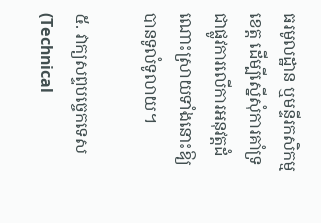ធរមូលដ្ឋាន ឬមន្ទីរកសិកម្មខេត្ត ដើម្បីស្នើសុំការគាំទ្រជាផ្លូវការលើការអនុវត្តដំណោះស្រាយទាំងនោះឱ្យបានទូលំទូលាយ។

៥. វាក្យសព្ទបច្ចេកទេស (Technical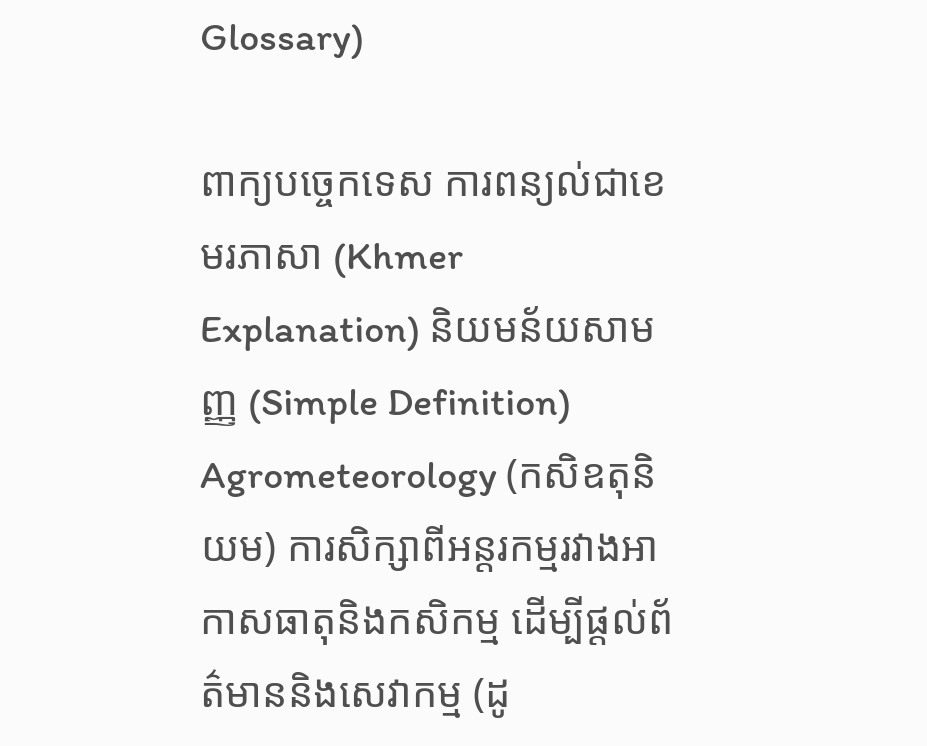Glossary)

ពាក្យបច្ចេកទេស ការពន្យល់ជាខេមរភាសា (Khmer Explanation) និយមន័យសាមញ្ញ (Simple Definition)
Agrometeorology (កសិឧតុនិយម) ការសិក្សាពីអន្តរកម្មរវាងអាកាសធាតុនិងកសិកម្ម ដើម្បីផ្តល់ព័ត៌មាននិងសេវាកម្ម (ដូ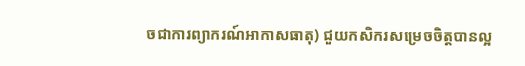ចជាការព្យាករណ៍អាកាសធាតុ) ជួយកសិករសម្រេចចិត្តបានល្អ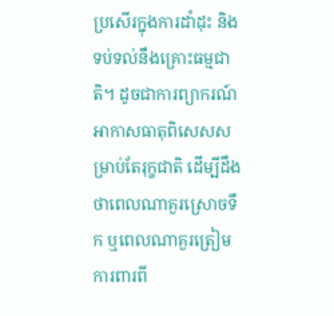ប្រសើរក្នុងការដាំដុះ និងទប់ទល់នឹងគ្រោះធម្មជាតិ។ ដូចជាការព្យាករណ៍អាកាសធាតុពិសេសសម្រាប់តែរុក្ខជាតិ ដើម្បីដឹងថាពេលណាគួរស្រោចទឹក ឬពេលណាគួរត្រៀមការពារពី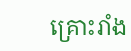គ្រោះរាំង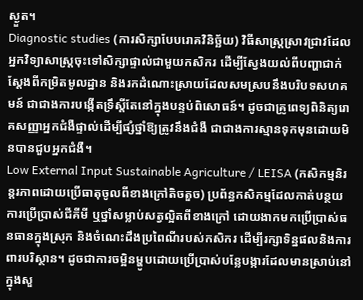ស្ងួត។
Diagnostic studies (ការសិក្សាបែបរោគវិនិច្ឆ័យ) វិធីសាស្ត្រស្រាវជ្រាវដែលអ្នកវិទ្យាសាស្ត្រចុះទៅសិក្សាផ្ទាល់ជាមួយកសិករ ដើម្បីស្វែងយល់ពីបញ្ហាជាក់ស្តែងពីកម្រិតមូលដ្ឋាន និងរកដំណោះស្រាយដែលសមស្របនឹងបរិបទសហគមន៍ ជាជាងការបង្កើតទ្រឹស្តីតែនៅក្នុងបន្ទប់ពិសោធន៍។ ដូចជាគ្រូពេទ្យពិនិត្យរោគសញ្ញាអ្នកជំងឺផ្ទាល់ដើម្បីផ្សំថ្នាំឱ្យត្រូវនឹងជំងឺ ជាជាងការស្មានទុកមុនដោយមិនបានជួបអ្នកជំងឺ។
Low External Input Sustainable Agriculture / LEISA (កសិកម្មនិរន្តរភាពដោយប្រើធាតុចូលពីខាងក្រៅតិចតួច) ប្រព័ន្ធកសិកម្មដែលកាត់បន្ថយការប្រើប្រាស់ជីគីមី ឬថ្នាំសម្លាប់សត្វល្អិតពីខាងក្រៅ ដោយងាកមកប្រើប្រាស់ធនធានក្នុងស្រុក និងចំណេះដឹងប្រពៃណីរបស់កសិករ ដើម្បីរក្សាទិន្នផលនិងការពារបរិស្ថាន។ ដូចជាការចម្អិនម្ហូបដោយប្រើប្រាស់បន្លែបង្ការដែលមានស្រាប់នៅក្នុងសួ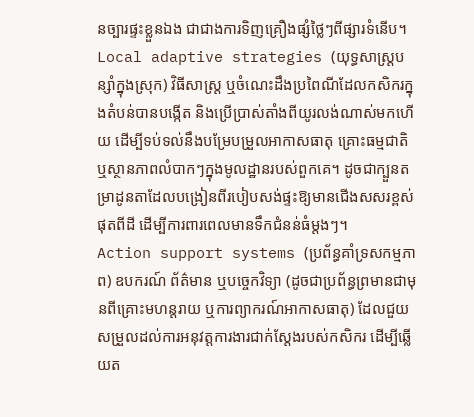នច្បារផ្ទះខ្លួនឯង ជាជាងការទិញគ្រឿងផ្សំថ្លៃៗពីផ្សារទំនើប។
Local adaptive strategies (យុទ្ធសាស្ត្របន្សាំក្នុងស្រុក) វិធីសាស្ត្រ ឬចំណេះដឹងប្រពៃណីដែលកសិករក្នុងតំបន់បានបង្កើត និងប្រើប្រាស់តាំងពីយូរលង់ណាស់មកហើយ ដើម្បីទប់ទល់នឹងបម្រែបម្រួលអាកាសធាតុ គ្រោះធម្មជាតិ ឬស្ថានភាពលំបាកៗក្នុងមូលដ្ឋានរបស់ពួកគេ។ ដូចជាក្បួនតម្រាដូនតាដែលបង្រៀនពីរបៀបសង់ផ្ទះឱ្យមានជើងសសរខ្ពស់ផុតពីដី ដើម្បីការពារពេលមានទឹកជំនន់ធំម្តងៗ។
Action support systems (ប្រព័ន្ធគាំទ្រសកម្មភាព) ឧបករណ៍ ព័ត៌មាន ឬបច្ចេកវិទ្យា (ដូចជាប្រព័ន្ធព្រមានជាមុនពីគ្រោះមហន្តរាយ ឬការព្យាករណ៍អាកាសធាតុ) ដែលជួយសម្រួលដល់ការអនុវត្តការងារជាក់ស្តែងរបស់កសិករ ដើម្បីឆ្លើយត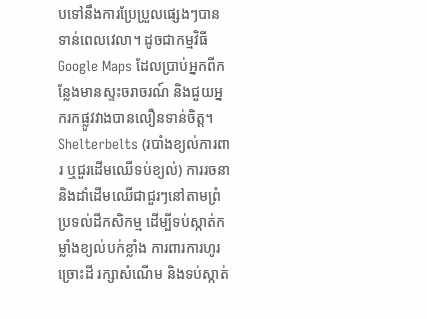បទៅនឹងការប្រែប្រួលផ្សេងៗបានទាន់ពេលវេលា។ ដូចជាកម្មវិធី Google Maps ដែលប្រាប់អ្នកពីកន្លែងមានស្ទះចរាចរណ៍ និងជួយអ្នករកផ្លូវវាងបានលឿនទាន់ចិត្ត។
Shelterbelts (របាំងខ្យល់ការពារ ឬជួរដើមឈើទប់ខ្យល់) ការរចនានិងដាំដើមឈើជាជួរៗនៅតាមព្រំប្រទល់ដីកសិកម្ម ដើម្បីទប់ស្កាត់កម្លាំងខ្យល់បក់ខ្លាំង ការពារការហូរច្រោះដី រក្សាសំណើម និងទប់ស្កាត់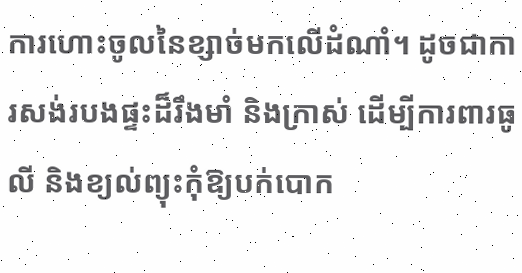ការហោះចូលនៃខ្សាច់មកលើដំណាំ។ ដូចជាការសង់របងផ្ទះដ៏រឹងមាំ និងក្រាស់ ដើម្បីការពារធូលី និងខ្យល់ព្យុះកុំឱ្យបក់បោក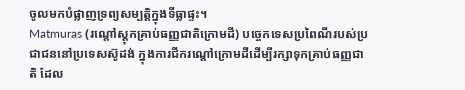ចូលមកបំផ្លាញទ្រព្យសម្បត្តិក្នុងទីធ្លាផ្ទះ។
Matmuras (រណ្តៅស្តុកគ្រាប់ធញ្ញជាតិក្រោមដី) បច្ចេកទេសប្រពៃណីរបស់ប្រជាជននៅប្រទេសស៊ូដង់ ក្នុងការជីករណ្តៅក្រោមដីដើម្បីរក្សាទុកគ្រាប់ធញ្ញជាតិ ដែល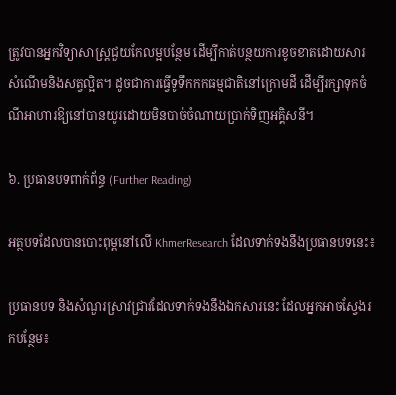ត្រូវបានអ្នកវិទ្យាសាស្ត្រជួយកែលម្អបន្ថែម ដើម្បីកាត់បន្ថយការខូចខាតដោយសារសំណើមនិងសត្វល្អិត។ ដូចជាការធ្វើទូទឹកកកធម្មជាតិនៅក្រោមដី ដើម្បីរក្សាទុកចំណីអាហារឱ្យនៅបានយូរដោយមិនបាច់ចំណាយប្រាក់ទិញអគ្គិសនី។

៦. ប្រធានបទពាក់ព័ន្ធ (Further Reading)

អត្ថបទដែលបានបោះពុម្ពនៅលើ KhmerResearch ដែលទាក់ទងនឹងប្រធានបទនេះ៖

ប្រធានបទ និងសំណួរស្រាវជ្រាវដែលទាក់ទងនឹងឯកសារនេះ ដែលអ្នកអាចស្វែងរកបន្ថែម៖